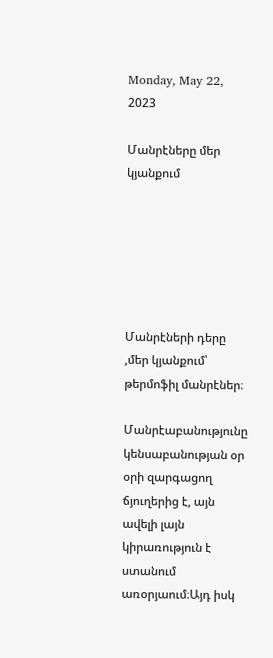Monday, May 22, 2023

Մանրէները մեր կյանքում






Մանրէների դերը ,մեր կյանքում՝ թերմոֆիլ մանրէներ։

Մանրէաբանությունը կենսաբանության օր օրի զարգացող ճյուղերից է, այն ավելի լայն կիրառություն է ստանում առօրյաում։Այդ իսկ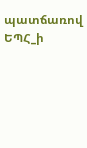պատճառով ԵՊՀ_ի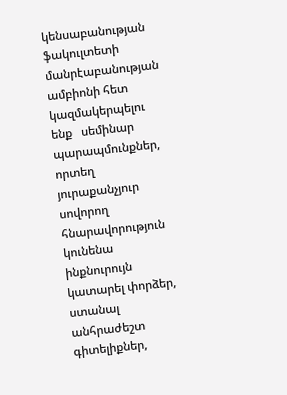կենսաբանության ֆակուլտետի մանրէաբանության ամբիոնի հետ կազմակերպելու ենք   սեմինար պարապմունքներ, որտեղ յուրաքանչյուր սովորող հնարավորություն կունենա ինքնուրույն կատարել փորձեր, ստանալ անհրաժեշտ գիտելիքներ,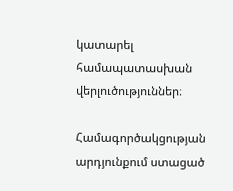կատարել համապատասխան վերլուծություններ։

Համագործակցության արդյունքում ստացած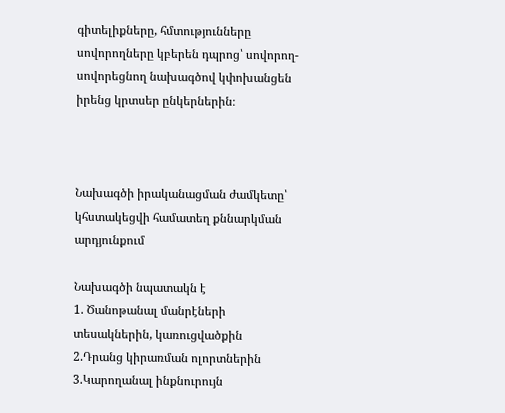գիտելիքները, հմտությունները սովորողները կբերեն դպրոց՝ սովորող-սովորեցնող նախագծով կփոխանցեն իրենց կրտսեր ընկերներին։



Նախագծի իրականացման ժամկետը՝ կհստակեցվի համատեղ քննարկման արդյունքում

Նախագծի նպատակն է
1. Ծանոթանալ մանրէների տեսակներին, կառուցվածքին
2.Դրանց կիրառման ոլորտներին
3.Կարողանալ ինքնուրույն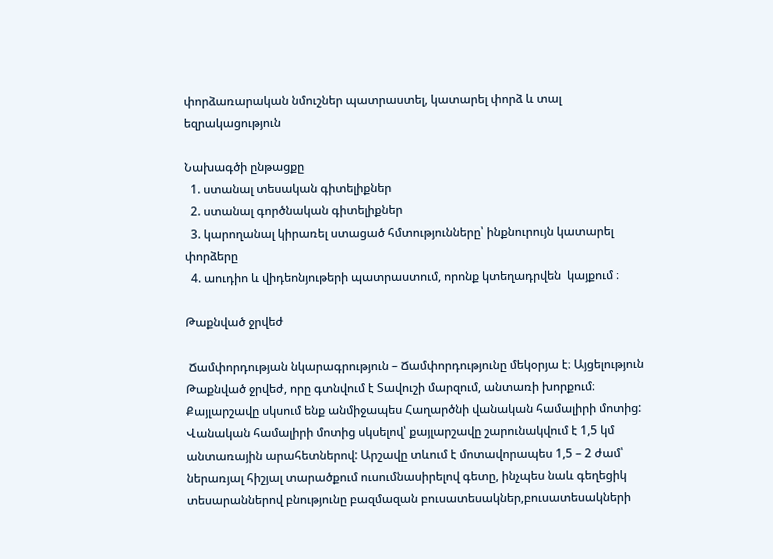փորձառարական նմուշներ պատրաստել, կատարել փորձ և տալ եզրակացություն

Նախագծի ընթացքը
  1. ստանալ տեսական գիտելիքներ
  2. ստանալ գործնական գիտելիքներ
  3. կարողանալ կիրառել ստացած հմտությունները՝ ինքնուրույն կատարել փորձերը
  4. աուդիո և վիդեոնյութերի պատրաստում, որոնք կտեղադրվեն  կայքում ։

Թաքնված ջրվեժ

 Ճամփորդության նկարագրություն – Ճամփորդությունը մեկօրյա է։ Այցելություն Թաքնված ջրվեժ, որը գտնվում է Տավուշի մարզում, անտառի խորքում։ Քայլարշավը սկսում ենք անմիջապես Հաղարծնի վանական համալիրի մոտից: Վանական համալիրի մոտից սկսելով՝ քայլարշավը շարունակվում է 1,5 կմ անտառային արահետներով: Արշավը տևում է մոտավորապես 1,5 – 2 ժամ՝ ներառյալ հիշյալ տարածքում ուսումնասիրելով գետը, ինչպես նաև գեղեցիկ տեսարաններով բնությունը բազմազան բուսատեսակներ,բուսատեսակների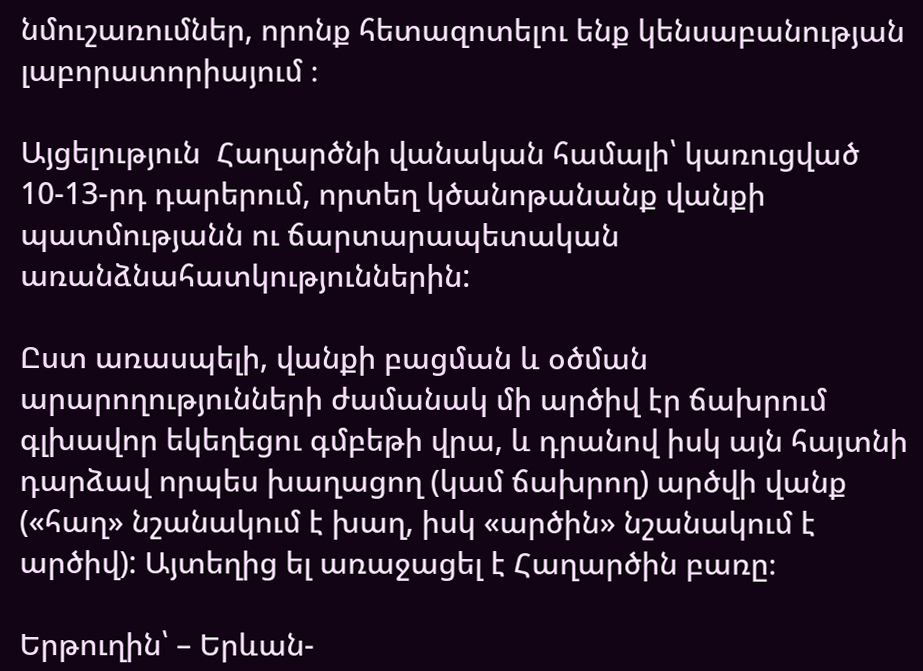նմուշառումներ, որոնք հետազոտելու ենք կենսաբանության լաբորատորիայում ։

Այցելություն  Հաղարծնի վանական համալի՝ կառուցված 10-13-րդ դարերում, որտեղ կծանոթանանք վանքի պատմությանն ու ճարտարապետական առանձնահատկություններին:

Ըստ առասպելի, վանքի բացման և օծման արարողությունների ժամանակ մի արծիվ էր ճախրում գլխավոր եկեղեցու գմբեթի վրա, և դրանով իսկ այն հայտնի դարձավ որպես խաղացող (կամ ճախրող) արծվի վանք («հաղ» նշանակում է խաղ, իսկ «արծին» նշանակում է արծիվ): Այտեղից ել առաջացել է Հաղարծին բառը։

Երթուղին՝ – Երևան-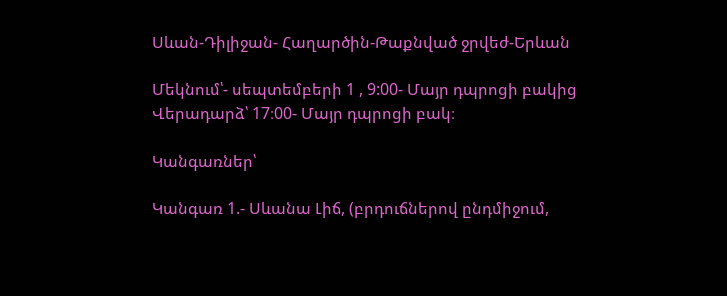Սևան-Դիլիջան- Հաղարծին-Թաքնված ջրվեժ-Երևան

Մեկնում՝- սեպտեմբերի 1 , 9:00- Մայր դպրոցի բակից
Վերադարձ՝ 17։00- Մայր դպրոցի բակ։

Կանգառներ՝

Կանգառ 1.- Սևանա Լիճ, (բրդուճներով ընդմիջում,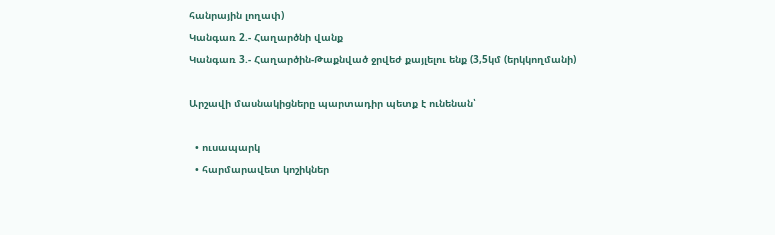հանրային լողափ)
Կանգառ 2.- Հաղարծնի վանք
Կանգառ 3.- Հաղարծին-Թաքնված ջրվեժ քայլելու ենք (3,5կմ (երկկողմանի)

Արշավի մասնակիցները պարտադիր պետք է ունենան՝

  • ուսապարկ
  • հարմարավետ կոշիկներ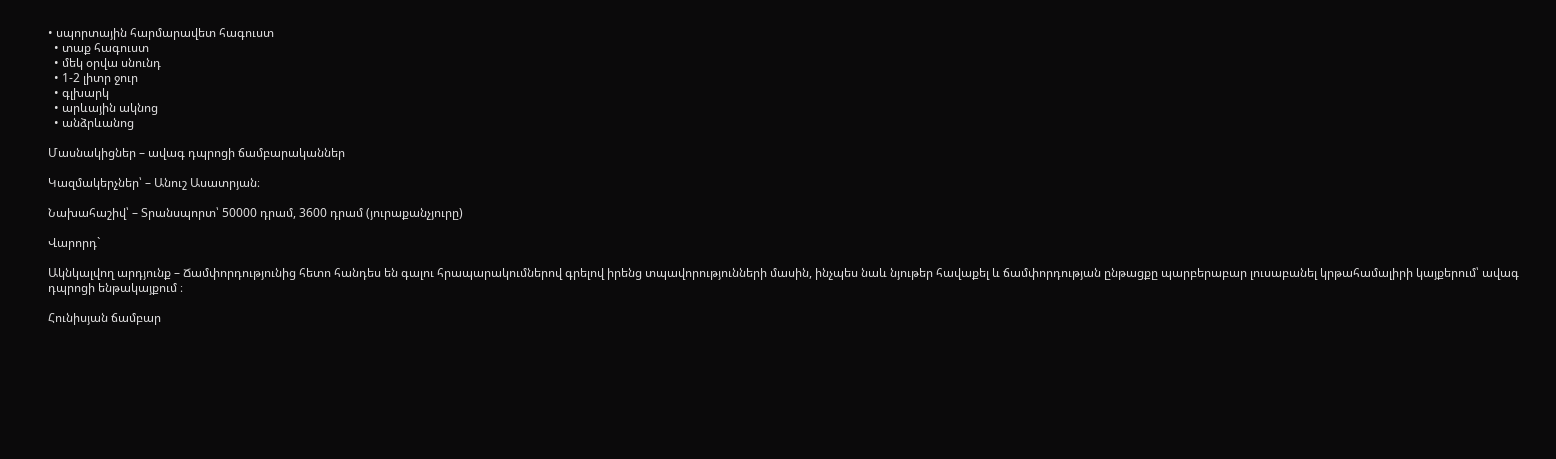• սպորտային հարմարավետ հագուստ
  • տաք հագուստ
  • մեկ օրվա սնունդ
  • 1-2 լիտր ջուր
  • գլխարկ
  • արևային ակնոց
  • անձրևանոց

Մասնակիցներ – ավագ դպրոցի ճամբարականներ

Կազմակերչներ՝ – Անուշ Ասատրյան։

Նախահաշիվ՝ – Տրանսպորտ՝ 50000 դրամ, 3600 դրամ (յուրաքանչյուրը)

Վարորդ`

Ակնկալվող արդյունք – Ճամփորդությունից հետո հանդես են գալու հրապարակումներով գրելով իրենց տպավորությունների մասին, ինչպես նաև նյութեր հավաքել և ճամփորդության ընթացքը պարբերաբար լուսաբանել կրթահամալիրի կայքերում՝ ավագ դպրոցի ենթակայքում ։

Հունիսյան ճամբար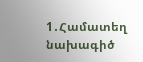1․Համատեղ նախագիծ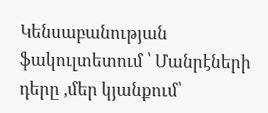Կենսաբանության ֆակուլտետում ՝ Մանրէների դերը ,մեր կյանքում՝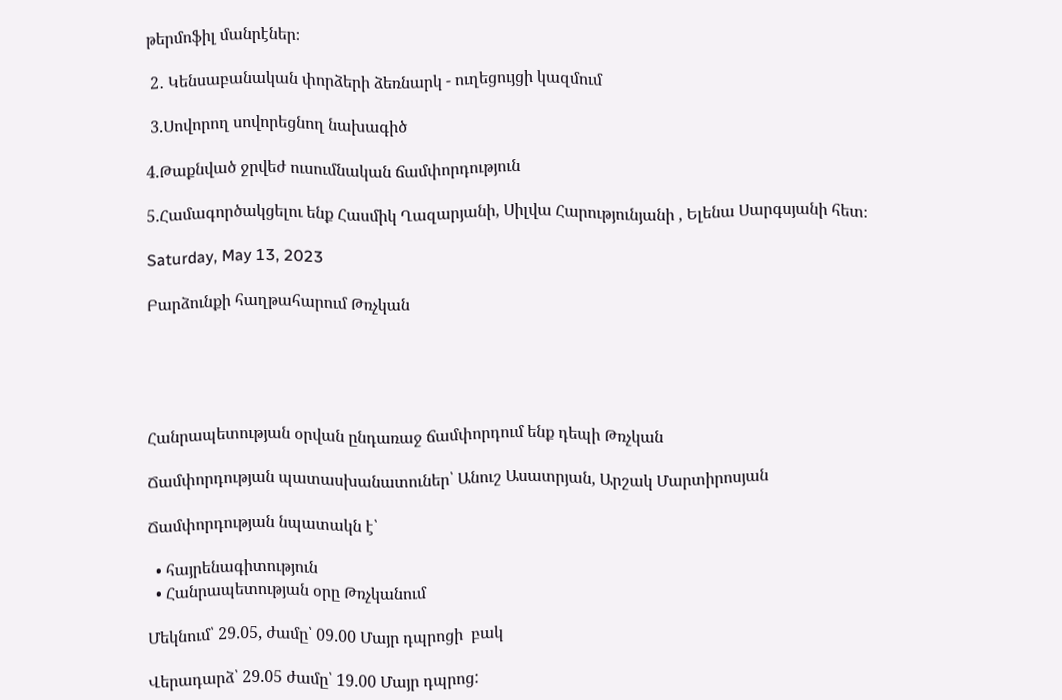թերմոֆիլ մանրէներ։

 2․ Կենսաբանական փորձերի ձեռնարկ - ուղեցույցի կազմում

 3.Սովորող սովորեցնող նախագիծ

4.Թաքնված ջրվեժ ուսումնական ճամփորդություն

5.Համագործակցելու ենք Հասմիկ Ղազարյանի, Սիլվա Հարությունյանի , Ելենա Սարգսյանի հետ։

Saturday, May 13, 2023

Բարձունքի հաղթահարում Թռչկան





Հանրապետության օրվան ընդառաջ ճամփորդում ենք դեպի Թռչկան

Ճամփորդության պատասխանատուներ՝ Անուշ Ասատրյան, Արշակ Մարտիրոսյան

Ճամփորդության նպատակն է՝

  • հայրենագիտություն
  • Հանրապետության օրը Թռչկանում

Մեկնում՝ 29.05, ժամը՝ 09.00 Մայր դպրոցի  բակ

Վերադարձ՝ 29.05 ժամը՝ 19.00 Մայր դպրոց: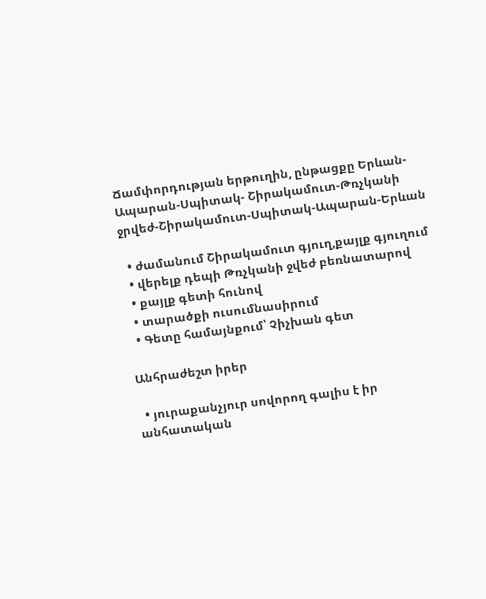Ճամփորդության երթուղին, ընթացքը Երևան-Ապարան-Սպիտակ- Շիրակամուտ-Թռչկանի ջրվեժ-Շիրակամուտ-Սպիտակ-Ապարան-Երևան

  • ժամանում Շիրակամուտ գյուղ,քայլք գյուղում
  • վերելք դեպի Թռչկանի ջվեժ բեռնատարով
  • քայլք գետի հունով
  • տարածքի ուսումնասիրում
  • Գետը համայնքում՝ Չիչխան գետ

Անհրաժեշտ իրեր

  • յուրաքանչյուր սովորող գալիս է իր անհատական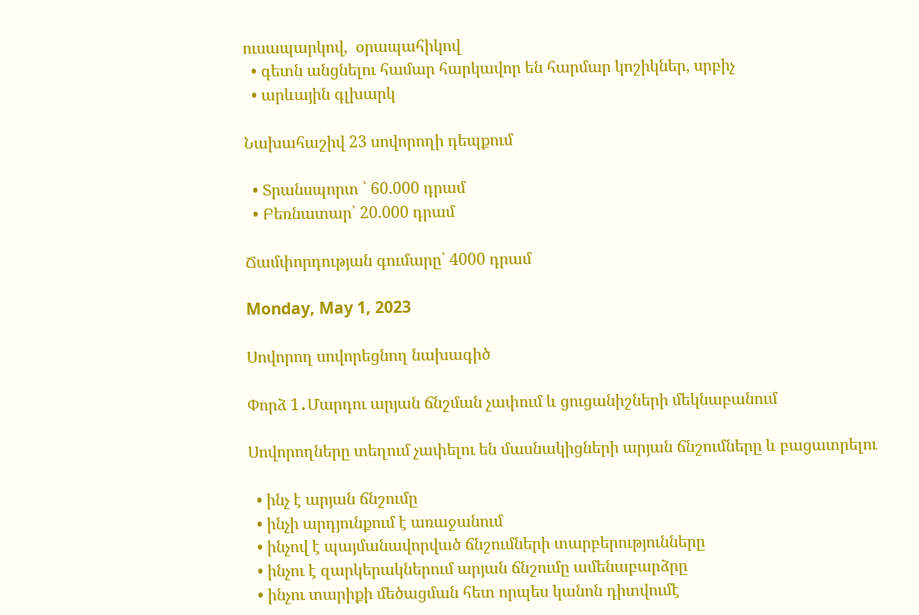ուսապարկով,  օրապահիկով
  • գետն անցնելու համար հարկավոր են հարմար կոշիկներ, սրբիչ
  • արևային գլխարկ

Նախահաշիվ 23 սովորողի դեպքում

  • Տրանսպորտ ՝ 60.000 դրամ
  • Բեռնատար՝ 20.000 դրամ

Ճամփորդության գումարը՝ 4000 դրամ

Monday, May 1, 2023

Սովորող սովորեցնող նախագիծ

Փորձ 1․Մարդու արյան ճնշման չափում և ցուցանիշների մեկնաբանում

Սովորողները տեղում չափելու են մասնակիցների արյան ճնշումները և բացատրելու

  • ինչ է արյան ճնշումը
  • ինչի արդյունքում է առաջանում
  • ինչով է պայմանավորված ճնշումների տարբերությունները
  • ինչու է զարկերակներում արյան ճնշումը ամենաբարձրը
  • ինչու տարիքի մեծացման հետ որպես կանոն դիտվումէ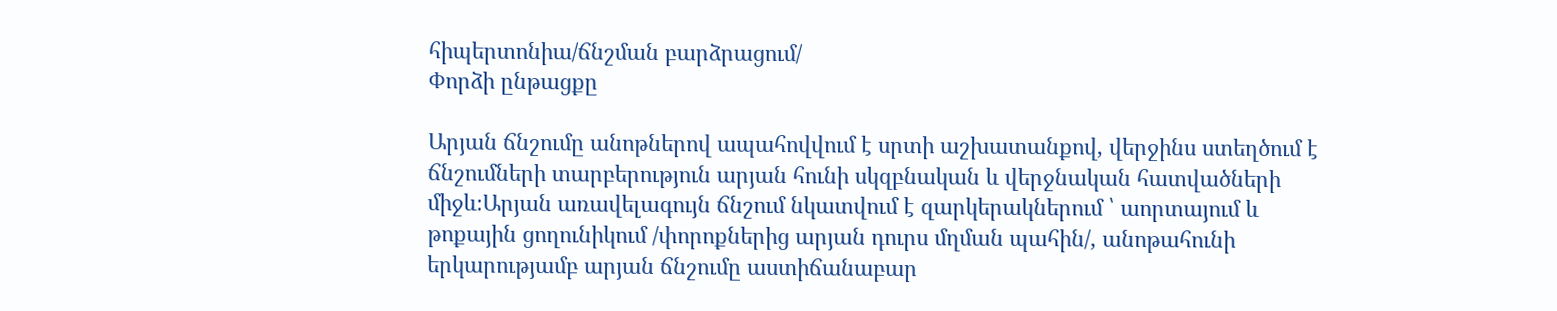հիպերտոնիա/ճնշման բարձրացում/
Փորձի ընթացքը

Արյան ճնշումը անոթներով ապահովվում է սրտի աշխատանքով, վերջինս ստեղծում է ճնշումների տարբերություն արյան հունի սկզբնական և վերջնական հատվածների միջև։Արյան առավելագույն ճնշում նկատվում է զարկերակներում ՝ աորտայում և թոքային ցողունիկում /փորոքներից արյան դուրս մղման պահին/, անոթահունի երկարությամբ արյան ճնշումը աստիճանաբար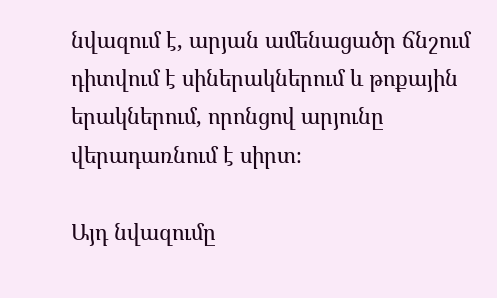նվազում է, արյան ամենացածր ճնշում դիտվում է սիներակներում և թոքային երակներում, որոնցով արյունը վերադառնում է սիրտ։

Այդ նվազումը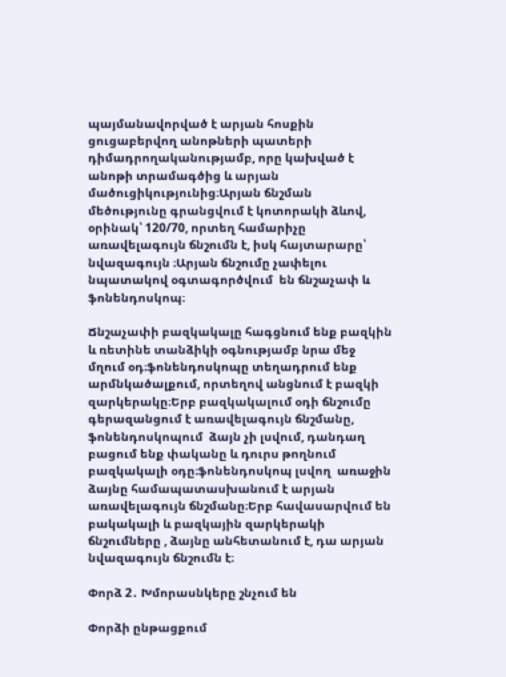պայմանավորված է արյան հոսքին ցուցաբերվող անոթների պատերի դիմադրողականությամբ, որը կախված է անոթի տրամագծից և արյան մածուցիկությունից։Արյան ճնշման մեծությունը գրանցվում է կոտորակի ձևով, օրինակ՝ 120/70, որտեղ համարիչը առավելագույն ճնշումն է, իսկ հայտարարը՝ նվազագույն ։Արյան ճնշումը չափելու նպատակով օգտագործվում  են ճնշաչափ և ֆոնենդոսկոպ։

Ճնշաչափի բազկակալը հագցնում ենք բազկին և ռետինե տանձիկի օգնությամբ նրա մեջ մղում օդ։ֆոնենդոսկոպը տեղադրում ենք արմնկածալքում, որտեղով անցնում է բազկի զարկերակը։Երբ բազկակալում օդի ճնշումը գերազանցում է առավելագույն ճնշմանը, ֆոնենդոսկոպում  ձայն չի լսվում, դանդաղ բացում ենք փականը և դուրս թողնում բազկակալի օդը։ֆոնենդոսկոպ լսվող  առաջին ձայնը համապատասխանում է արյան առավելագույն ճնշմանը։Երբ հավասարվում են բակակալի և բազկային զարկերակի ճնշումները , ձայնը անհետանում է, դա արյան նվազագույն ճնշումն է։

Փորձ 2․ Խմորասնկերը շնչում են

Փորձի ընթացքում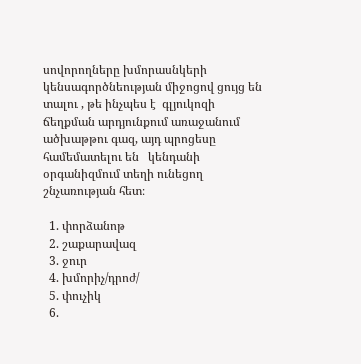սովորողները խմորասնկերի կենսագործնեության միջոցով ցույց են տալու , թե ինչպես է  գլյուկոզի ճեղքման արդյունքում առաջանում ածխաթթու գազ, այդ պրոցեսը համեմատելու են   կենդանի օրգանիզմում տեղի ունեցող  շնչառության հետ։

  1. փորձանոթ
  2. շաքարավազ
  3. ջուր
  4. խմորիչ/դրոժ/
  5. փուչիկ
  6.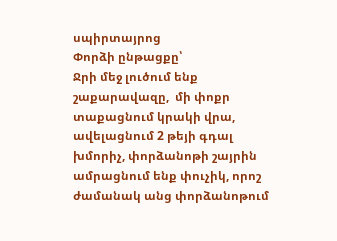սպիրտայրոց
Փորձի ընթացքը՝
Ջրի մեջ լուծում ենք շաքարավազը,  մի փոքր տաքացնում կրակի վրա, ավելացնում 2 թեյի գդալ խմորիչ, փորձանոթի շայրին ամրացնում ենք փուչիկ, որոշ ժամանակ անց փորձանոթում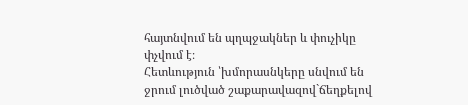հայտնվում են պղպջակներ և փուչիկը փչվում է։
Հետևություն ՝խմորասնկերը սնվում են ջրում լուծված շաքարավազով`ճեղքելով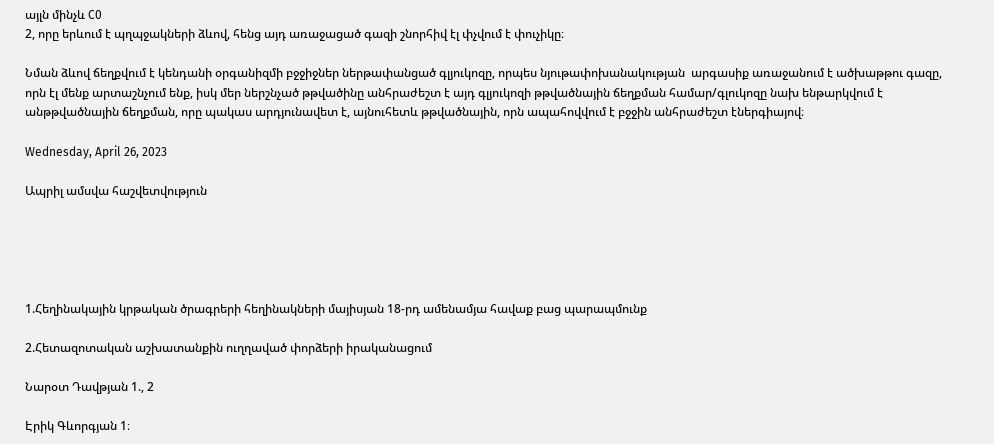այլն մինչև C0
2, որը երևում է պղպջակների ձևով, հենց այդ առաջացած գազի շնորհիվ էլ փչվում է փուչիկը։

Նման ձևով ճեղքվում է կենդանի օրգանիզմի բջջիջներ ներթափանցած գլյուկոզը, որպես նյութափոխանակության  արգասիք առաջանում է ածխաթթու գազը, որն էլ մենք արտաշնչում ենք, իսկ մեր ներշնչած թթվածինը անհրաժեշտ է այդ գլյուկոզի թթվածնային ճեղքման համար/գլուկոզը նախ ենթարկվում է անթթվածնային ճեղքման, որը պակաս արդյունավետ է, այնուհետև թթվածնային, որն ապահովվում է բջջին անհրաժեշտ էներգիայով։

Wednesday, April 26, 2023

Ապրիլ ամսվա հաշվետվություն





1.Հեղինակային կրթական ծրագրերի հեղինակների մայիսյան 18-րդ ամենամյա հավաք բաց պարապմունք

2.Հետազոտական աշխատանքին ուղղաված փորձերի իրականացում

Նարօտ Դավթյան 1., 2

Էրիկ Գևորգյան 1։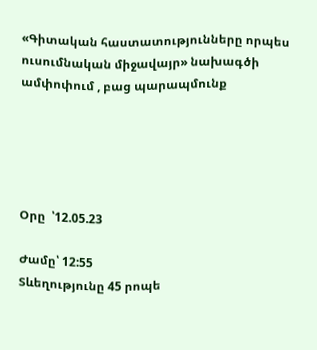«Գիտական հաստատությունները որպես ուսումնական միջավայր» նախագծի ամփոփում , բաց պարապմունք





Օրը  ՝12.05.23

Ժամը՝ 12:55
Տևեղությունը 45 րոպե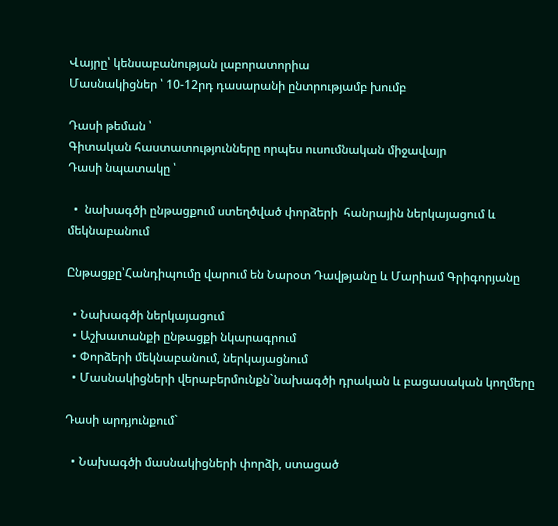Վայրը՝ կենսաբանության լաբորատորիա
Մասնակիցներ ՝ 10-12րդ դասարանի ընտրությամբ խումբ

Դասի թեման ՝
Գիտական հաստատությունները որպես ուսումնական միջավայր
Դասի նպատակը ՝

  •  նախագծի ընթացքում ստեղծված փորձերի  հանրային ներկայացում և մեկնաբանում

Ընթացքը՝Հանդիպումը վարում են Նարօտ Դավթյանը և Մարիամ Գրիգորյանը

  • Նախագծի ներկայացում
  • Աշխատանքի ընթացքի նկարագրում
  • Փորձերի մեկնաբանում, ներկայացնում
  • Մասնակիցների վերաբերմունքն`նախագծի դրական և բացասական կողմերը

Դասի արդյունքում`

  • Նախագծի մասնակիցների փորձի, ստացած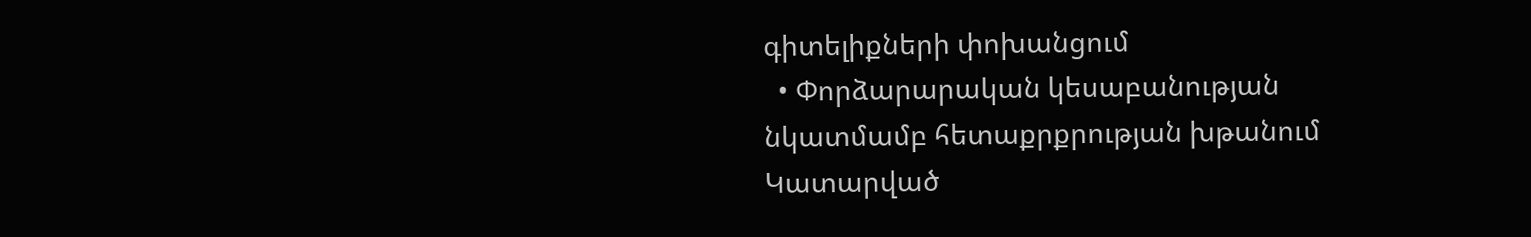գիտելիքների փոխանցում
  • Փորձարարական կեսաբանության նկատմամբ հետաքրքրության խթանում
Կատարված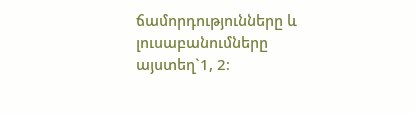ճամորդությունները և լուսաբանումները այստեղ`1, 2։